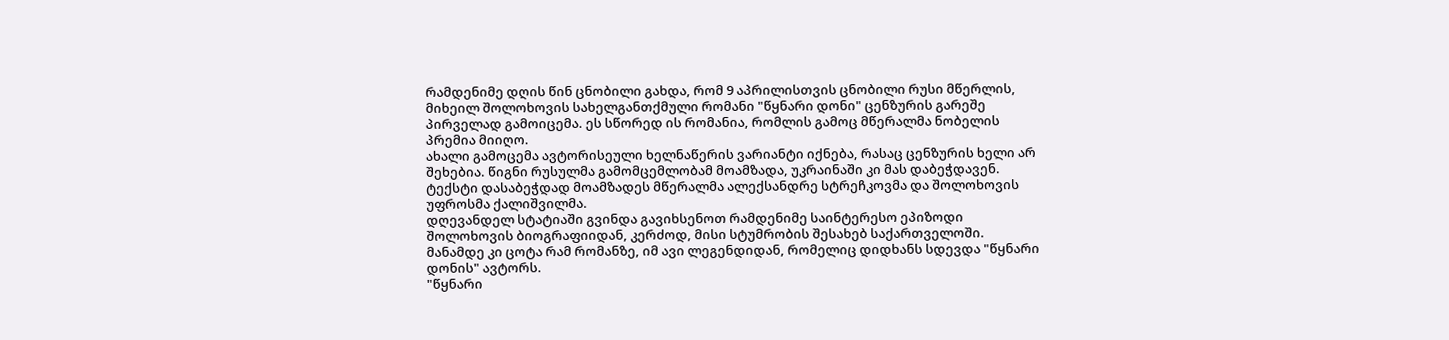რამდენიმე დღის წინ ცნობილი გახდა, რომ 9 აპრილისთვის ცნობილი რუსი მწერლის, მიხეილ შოლოხოვის სახელგანთქმული რომანი "წყნარი დონი" ცენზურის გარეშე პირველად გამოიცემა. ეს სწორედ ის რომანია, რომლის გამოც მწერალმა ნობელის პრემია მიიღო.
ახალი გამოცემა ავტორისეული ხელნაწერის ვარიანტი იქნება, რასაც ცენზურის ხელი არ შეხებია. წიგნი რუსულმა გამომცემლობამ მოამზადა, უკრაინაში კი მას დაბეჭდავენ. ტექსტი დასაბეჭდად მოამზადეს მწერალმა ალექსანდრე სტრეჩკოვმა და შოლოხოვის უფროსმა ქალიშვილმა.
დღევანდელ სტატიაში გვინდა გავიხსენოთ რამდენიმე საინტერესო ეპიზოდი შოლოხოვის ბიოგრაფიიდან, კერძოდ, მისი სტუმრობის შესახებ საქართველოში. მანამდე კი ცოტა რამ რომანზე, იმ ავი ლეგენდიდან, რომელიც დიდხანს სდევდა "წყნარი დონის" ავტორს.
"წყნარი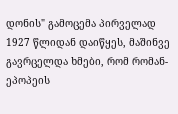დონის" გამოცემა პირველად 1927 წლიდან დაიწყეს, მაშინვე გავრცელდა ხმები, რომ რომან-ეპოპეის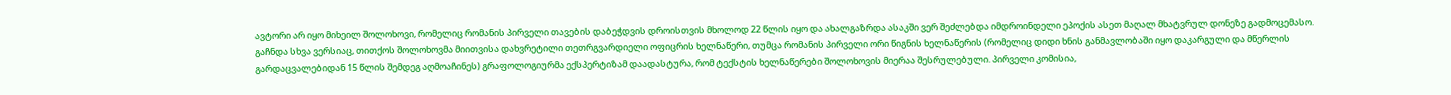ავტორი არ იყო მიხეილ შოლოხოვი, რომელიც რომანის პირველი თავების დაბეჭდვის დროისთვის მხოლოდ 22 წლის იყო და ახალგაზრდა ასაკში ვერ შეძლებდა იმდროინდელი ეპოქის ასეთ მაღალ მხატვრულ დონეზე გადმოცემასო. გაჩნდა სხვა ვერსიაც, თითქოს შოლოხოვმა მიითვისა დახვრეტილი თეთრგვარდიელი ოფიცრის ხელნაწერი, თუმცა რომანის პირველი ორი წიგნის ხელნაწერის (რომელიც დიდი ხნის განმავლობაში იყო დაკარგული და მწერლის გარდაცვალებიდან 15 წლის შემდეგ აღმოაჩინეს) გრაფოლოგიურმა ექსპერტიზამ დაადასტურა, რომ ტექსტის ხელნაწერები შოლოხოვის მიერაა შესრულებული. პირველი კომისია,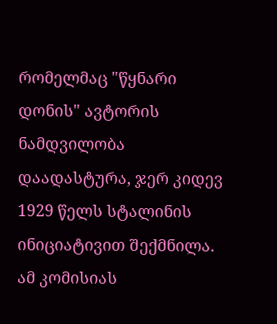რომელმაც "წყნარი დონის" ავტორის ნამდვილობა დაადასტურა, ჯერ კიდევ 1929 წელს სტალინის ინიციატივით შექმნილა. ამ კომისიას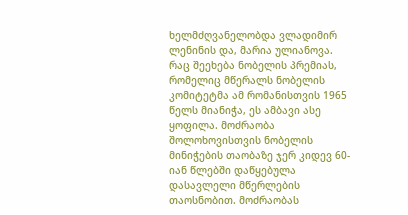ხელმძღვანელობდა ვლადიმირ ლენინის და, მარია ულიანოვა.
რაც შეეხება ნობელის პრემიას, რომელიც მწერალს ნობელის კომიტეტმა ამ რომანისთვის 1965 წელს მიანიჭა, ეს ამბავი ასე ყოფილა. მოძრაობა შოლოხოვისთვის ნობელის მინიჭების თაობაზე ჯერ კიდევ 60-იან წლებში დაწყებულა დასავლელი მწერლების თაოსნობით. მოძრაობას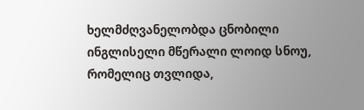ხელმძღვანელობდა ცნობილი ინგლისელი მწერალი ლოიდ სნოუ, რომელიც თვლიდა,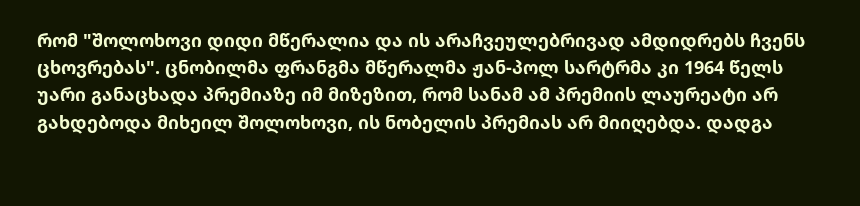რომ "შოლოხოვი დიდი მწერალია და ის არაჩვეულებრივად ამდიდრებს ჩვენს ცხოვრებას". ცნობილმა ფრანგმა მწერალმა ჟან-პოლ სარტრმა კი 1964 წელს უარი განაცხადა პრემიაზე იმ მიზეზით, რომ სანამ ამ პრემიის ლაურეატი არ გახდებოდა მიხეილ შოლოხოვი, ის ნობელის პრემიას არ მიიღებდა. დადგა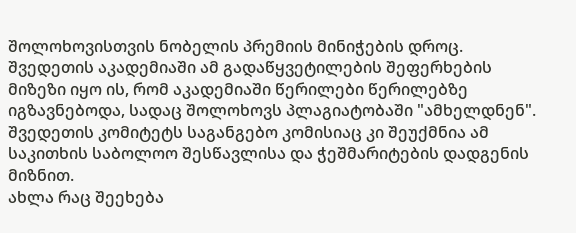შოლოხოვისთვის ნობელის პრემიის მინიჭების დროც. შვედეთის აკადემიაში ამ გადაწყვეტილების შეფერხების მიზეზი იყო ის, რომ აკადემიაში წერილები წერილებზე იგზავნებოდა, სადაც შოლოხოვს პლაგიატობაში "ამხელდნენ". შვედეთის კომიტეტს საგანგებო კომისიაც კი შეუქმნია ამ საკითხის საბოლოო შესწავლისა და ჭეშმარიტების დადგენის მიზნით.
ახლა რაც შეეხება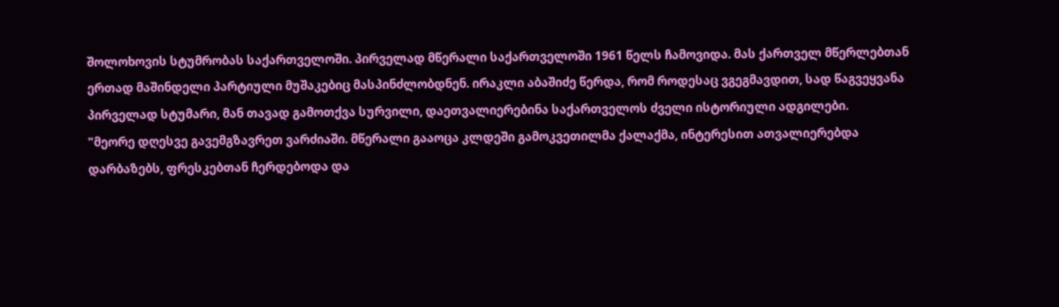შოლოხოვის სტუმრობას საქართველოში. პირველად მწერალი საქართველოში 1961 წელს ჩამოვიდა. მას ქართველ მწერლებთან ერთად მაშინდელი პარტიული მუშაკებიც მასპინძლობდნენ. ირაკლი აბაშიძე წერდა, რომ როდესაც ვგეგმავდით, სად წაგვეყვანა პირველად სტუმარი, მან თავად გამოთქვა სურვილი, დაეთვალიერებინა საქართველოს ძველი ისტორიული ადგილები.
"მეორე დღესვე გავემგზავრეთ ვარძიაში. მწერალი გააოცა კლდეში გამოკვეთილმა ქალაქმა, ინტერესით ათვალიერებდა დარბაზებს, ფრესკებთან ჩერდებოდა და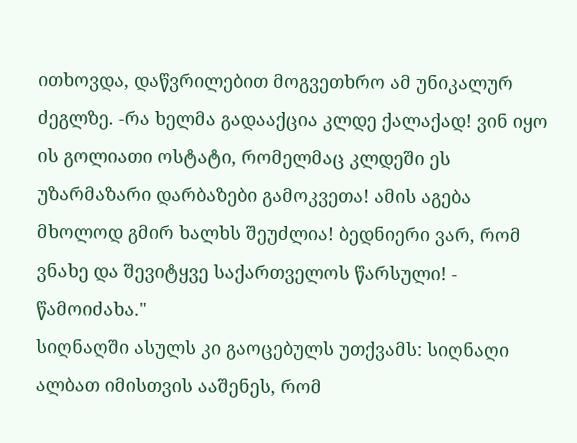ითხოვდა, დაწვრილებით მოგვეთხრო ამ უნიკალურ ძეგლზე. -რა ხელმა გადააქცია კლდე ქალაქად! ვინ იყო ის გოლიათი ოსტატი, რომელმაც კლდეში ეს უზარმაზარი დარბაზები გამოკვეთა! ამის აგება მხოლოდ გმირ ხალხს შეუძლია! ბედნიერი ვარ, რომ ვნახე და შევიტყვე საქართველოს წარსული! - წამოიძახა."
სიღნაღში ასულს კი გაოცებულს უთქვამს: სიღნაღი ალბათ იმისთვის ააშენეს, რომ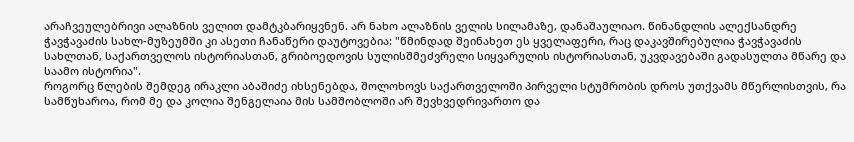არაჩვეულებრივი ალაზნის ველით დამტკბარიყვნენ. არ ნახო ალაზნის ველის სილამაზე, დანაშაულიაო. წინანდლის ალექსანდრე ჭავჭავაძის სახლ-მუზეუმში კი ასეთი ჩანაწერი დაუტოვებია: "წმინდად შეინახეთ ეს ყველაფერი, რაც დაკავშირებულია ჭავჭავაძის სახლთან, საქართველოს ისტორიასთან, გრიბოედოვის სულისშმეძვრელი სიყვარულის ისტორიასთან, უკვდავებაში გადასულთა მწარე და საამო ისტორია".
როგორც წლების შემდეგ ირაკლი აბაშიძე იხსენებდა, შოლოხოვს საქართველოში პირველი სტუმრობის დროს უთქვამს მწერლისთვის, რა სამწუხაროა, რომ მე და კოლია შენგელაია მის სამშობლოში არ შევხვედრივართო და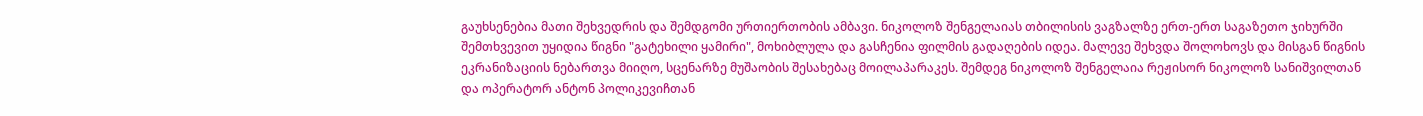გაუხსენებია მათი შეხვედრის და შემდგომი ურთიერთობის ამბავი. ნიკოლოზ შენგელაიას თბილისის ვაგზალზე ერთ-ერთ საგაზეთო ჯიხურში შემთხვევით უყიდია წიგნი "გატეხილი ყამირი", მოხიბლულა და გასჩენია ფილმის გადაღების იდეა. მალევე შეხვდა შოლოხოვს და მისგან წიგნის ეკრანიზაციის ნებართვა მიიღო, სცენარზე მუშაობის შესახებაც მოილაპარაკეს. შემდეგ ნიკოლოზ შენგელაია რეჟისორ ნიკოლოზ სანიშვილთან და ოპერატორ ანტონ პოლიკევიჩთან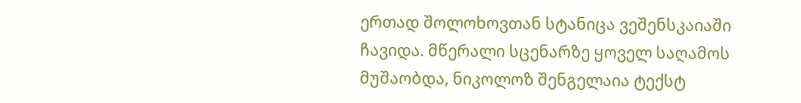ერთად შოლოხოვთან სტანიცა ვეშენსკაიაში ჩავიდა. მწერალი სცენარზე ყოველ საღამოს მუშაობდა, ნიკოლოზ შენგელაია ტექსტ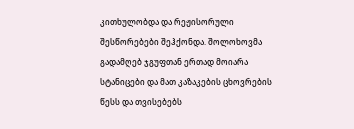კითხულობდა და რეჟისორული შესწორებები შეჰქონდა. შოლოხოვმა გადამღებ ჯგუფთან ერთად მოიარა სტანიცები და მათ კაზაკების ცხოვრების წესს და თვისებებს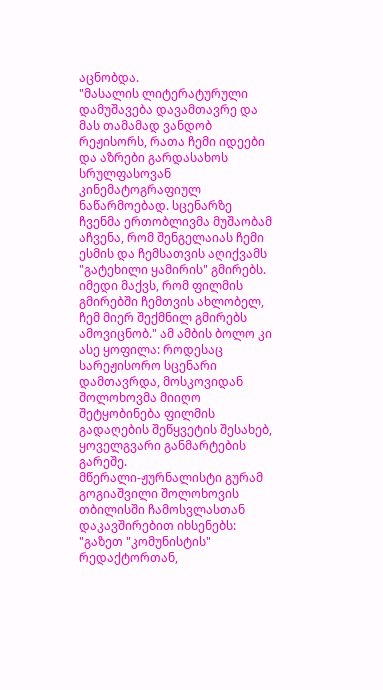აცნობდა.
"მასალის ლიტერატურული დამუშავება დავამთავრე და მას თამამად ვანდობ რეჟისორს, რათა ჩემი იდეები და აზრები გარდასახოს სრულფასოვან კინემატოგრაფიულ ნაწარმოებად. სცენარზე ჩვენმა ერთობლივმა მუშაობამ აჩვენა, რომ შენგელაიას ჩემი ესმის და ჩემსათვის აღიქვამს "გატეხილი ყამირის" გმირებს. იმედი მაქვს, რომ ფილმის გმირებში ჩემთვის ახლობელ, ჩემ მიერ შექმნილ გმირებს ამოვიცნობ." ამ ამბის ბოლო კი ასე ყოფილა: როდესაც სარეჟისორო სცენარი დამთავრდა, მოსკოვიდან შოლოხოვმა მიიღო შეტყობინება ფილმის გადაღების შეწყვეტის შესახებ, ყოველგვარი განმარტების გარეშე.
მწერალი-ჟურნალისტი გურამ გოგიაშვილი შოლოხოვის თბილისში ჩამოსვლასთან დაკავშირებით იხსენებს: "გაზეთ "კომუნისტის" რედაქტორთან,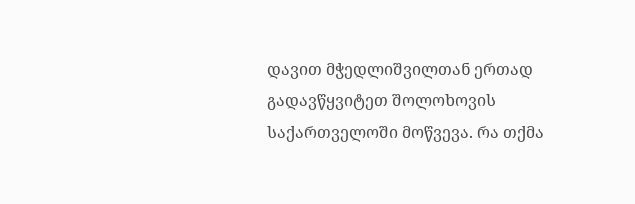დავით მჭედლიშვილთან ერთად გადავწყვიტეთ შოლოხოვის საქართველოში მოწვევა. რა თქმა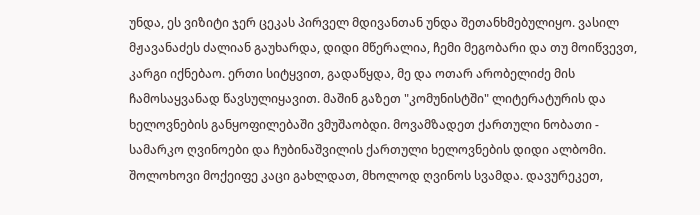უნდა, ეს ვიზიტი ჯერ ცეკას პირველ მდივანთან უნდა შეთანხმებულიყო. ვასილ მჟავანაძეს ძალიან გაუხარდა, დიდი მწერალია, ჩემი მეგობარი და თუ მოიწვევთ, კარგი იქნებაო. ერთი სიტყვით, გადაწყდა, მე და ოთარ არობელიძე მის ჩამოსაყვანად წავსულიყავით. მაშინ გაზეთ "კომუნისტში" ლიტერატურის და ხელოვნების განყოფილებაში ვმუშაობდი. მოვამზადეთ ქართული ნობათი - სამარკო ღვინოები და ჩუბინაშვილის ქართული ხელოვნების დიდი ალბომი. შოლოხოვი მოქეიფე კაცი გახლდათ, მხოლოდ ღვინოს სვამდა. დავურეკეთ,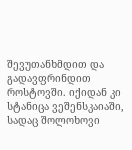შევუთანხმდით და გადავფრინდით როსტოვში. იქიდან კი სტანიცა ვეშენსკაიაში, სადაც შოლოხოვი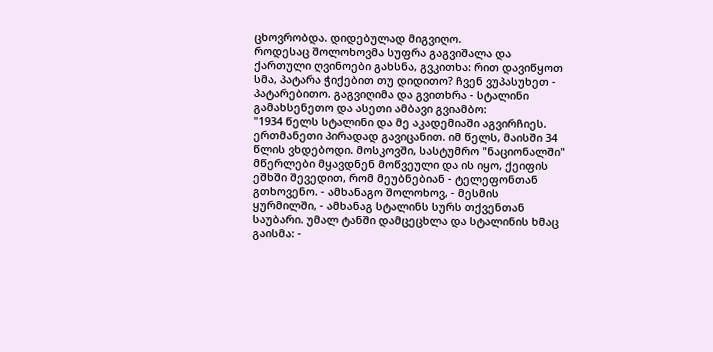ცხოვრობდა. დიდებულად მიგვიღო.
როდესაც შოლოხოვმა სუფრა გაგვიშალა და ქართული ღვინოები გახსნა, გვკითხა: რით დავიწყოთ სმა, პატარა ჭიქებით თუ დიდითო? ჩვენ ვუპასუხეთ - პატარებითო. გაგვიღიმა და გვითხრა - სტალინი გამახსენეთო და ასეთი ამბავი გვიამბო:
"1934 წელს სტალინი და მე აკადემიაში აგვირჩიეს. ერთმანეთი პირადად გავიცანით. იმ წელს, მაისში 34 წლის ვხდებოდი. მოსკოვში, სასტუმრო "ნაციონალში" მწერლები მყავდნენ მოწვეული და ის იყო, ქეიფის ეშხში შევედით, რომ მეუბნებიან - ტელეფონთან გთხოვენო. - ამხანაგო შოლოხოვ, - მესმის ყურმილში, - ამხანაგ სტალინს სურს თქვენთან საუბარი. უმალ ტანში დამცეცხლა და სტალინის ხმაც გაისმა: -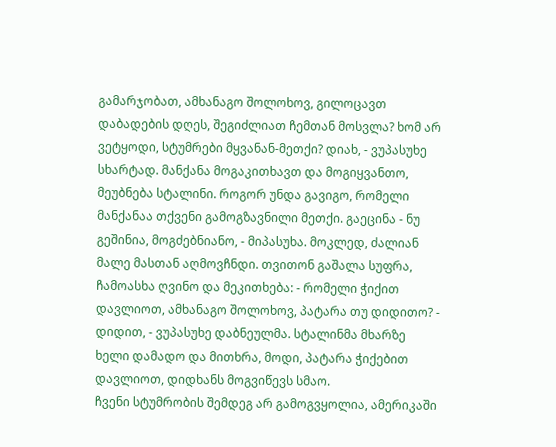გამარჯობათ, ამხანაგო შოლოხოვ, გილოცავთ დაბადების დღეს, შეგიძლიათ ჩემთან მოსვლა? ხომ არ ვეტყოდი, სტუმრები მყვანან-მეთქი? დიახ, - ვუპასუხე სხარტად. მანქანა მოგაკითხავთ და მოგიყვანთო, მეუბნება სტალინი. როგორ უნდა გავიგო, რომელი მანქანაა თქვენი გამოგზავნილი მეთქი. გაეცინა - ნუ გეშინია, მოგძებნიანო, - მიპასუხა. მოკლედ, ძალიან მალე მასთან აღმოვჩნდი. თვითონ გაშალა სუფრა, ჩამოასხა ღვინო და მეკითხება: - რომელი ჭიქით დავლიოთ, ამხანაგო შოლოხოვ, პატარა თუ დიდითო? - დიდით, - ვუპასუხე დაბნეულმა. სტალინმა მხარზე ხელი დამადო და მითხრა, მოდი, პატარა ჭიქებით დავლიოთ, დიდხანს მოგვიწევს სმაო.
ჩვენი სტუმრობის შემდეგ არ გამოგვყოლია, ამერიკაში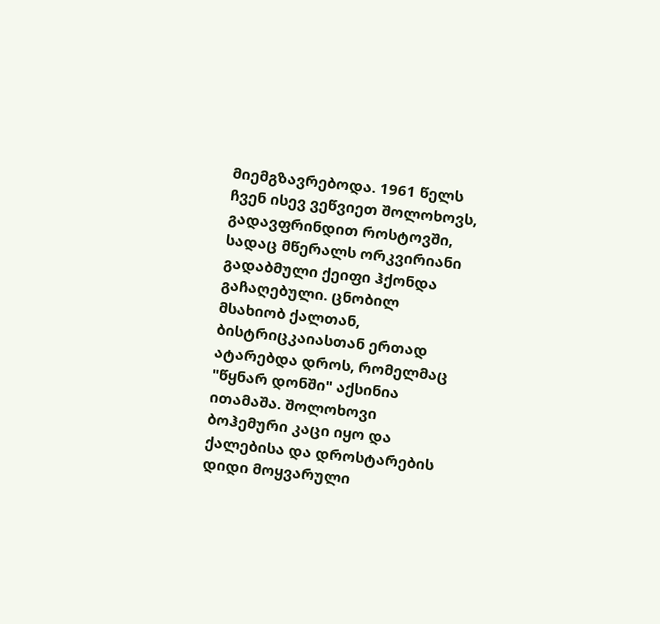მიემგზავრებოდა. 1961 წელს ჩვენ ისევ ვეწვიეთ შოლოხოვს, გადავფრინდით როსტოვში, სადაც მწერალს ორკვირიანი გადაბმული ქეიფი ჰქონდა გაჩაღებული. ცნობილ მსახიობ ქალთან, ბისტრიცკაიასთან ერთად ატარებდა დროს, რომელმაც "წყნარ დონში" აქსინია ითამაშა. შოლოხოვი ბოჰემური კაცი იყო და ქალებისა და დროსტარების დიდი მოყვარული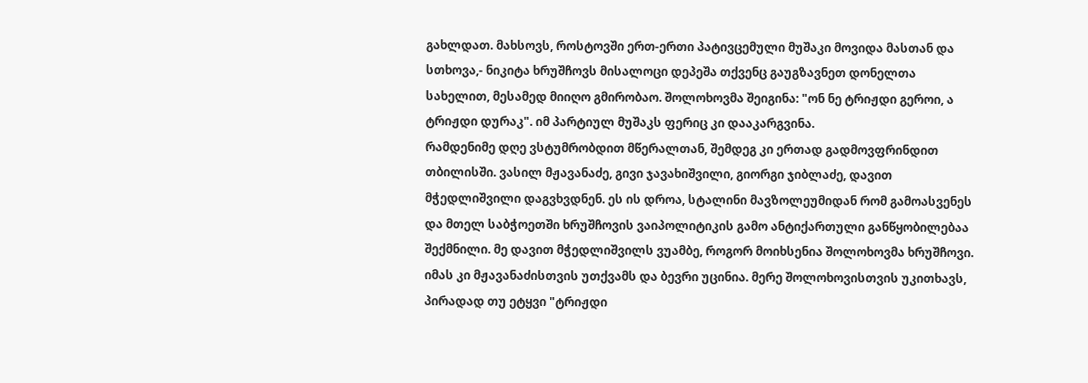გახლდათ. მახსოვს, როსტოვში ერთ-ერთი პატივცემული მუშაკი მოვიდა მასთან და სთხოვა,- ნიკიტა ხრუშჩოვს მისალოცი დეპეშა თქვენც გაუგზავნეთ დონელთა სახელით, მესამედ მიიღო გმირობაო. შოლოხოვმა შეიგინა: "ონ ნე ტრიჟდი გეროი, ა ტრიჟდი დურაკ". იმ პარტიულ მუშაკს ფერიც კი დააკარგვინა.
რამდენიმე დღე ვსტუმრობდით მწერალთან, შემდეგ კი ერთად გადმოვფრინდით თბილისში. ვასილ მჟავანაძე, გივი ჯავახიშვილი, გიორგი ჯიბლაძე, დავით მჭედლიშვილი დაგვხვდნენ. ეს ის დროა, სტალინი მავზოლეუმიდან რომ გამოასვენეს და მთელ საბჭოეთში ხრუშჩოვის ვაიპოლიტიკის გამო ანტიქართული განწყობილებაა შექმნილი. მე დავით მჭედლიშვილს ვუამბე, როგორ მოიხსენია შოლოხოვმა ხრუშჩოვი. იმას კი მჟავანაძისთვის უთქვამს და ბევრი უცინია. მერე შოლოხოვისთვის უკითხავს, პირადად თუ ეტყვი "ტრიჟდი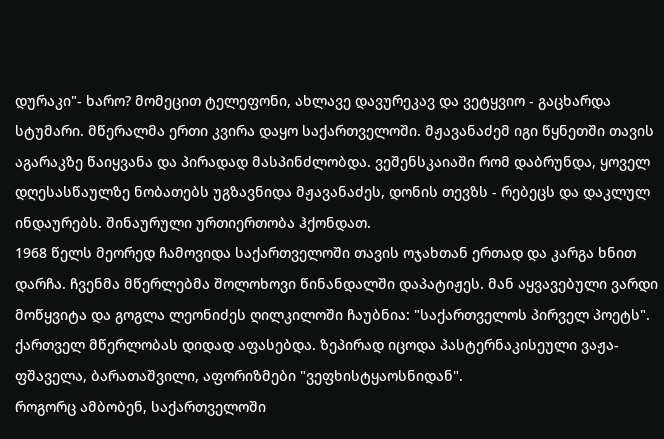დურაკი"- ხარო? მომეცით ტელეფონი, ახლავე დავურეკავ და ვეტყვიო - გაცხარდა სტუმარი. მწერალმა ერთი კვირა დაყო საქართველოში. მჟავანაძემ იგი წყნეთში თავის აგარაკზე წაიყვანა და პირადად მასპინძლობდა. ვეშენსკაიაში რომ დაბრუნდა, ყოველ დღესასწაულზე ნობათებს უგზავნიდა მჟავანაძეს, დონის თევზს - რებეცს და დაკლულ ინდაურებს. შინაურული ურთიერთობა ჰქონდათ.
1968 წელს მეორედ ჩამოვიდა საქართველოში თავის ოჯახთან ერთად და კარგა ხნით დარჩა. ჩვენმა მწერლებმა შოლოხოვი წინანდალში დაპატიჟეს. მან აყვავებული ვარდი მოწყვიტა და გოგლა ლეონიძეს ღილკილოში ჩაუბნია: "საქართველოს პირველ პოეტს". ქართველ მწერლობას დიდად აფასებდა. ზეპირად იცოდა პასტერნაკისეული ვაჟა-ფშაველა, ბარათაშვილი, აფორიზმები "ვეფხისტყაოსნიდან".
როგორც ამბობენ, საქართველოში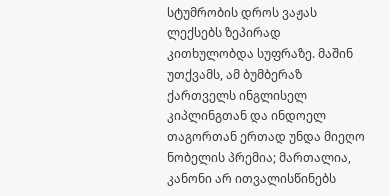სტუმრობის დროს ვაჟას ლექსებს ზეპირად კითხულობდა სუფრაზე. მაშინ უთქვამს, ამ ბუმბერაზ ქართველს ინგლისელ კიპლინგთან და ინდოელ თაგორთან ერთად უნდა მიეღო ნობელის პრემია; მართალია, კანონი არ ითვალისწინებს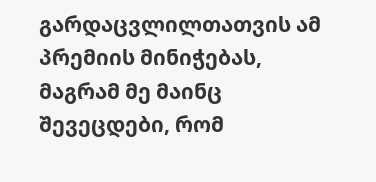გარდაცვლილთათვის ამ პრემიის მინიჭებას, მაგრამ მე მაინც შევეცდები, რომ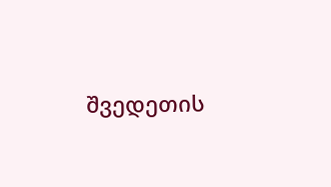შვედეთის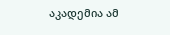აკადემია ამ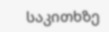საკითხზე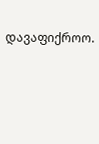დავაფიქროო.